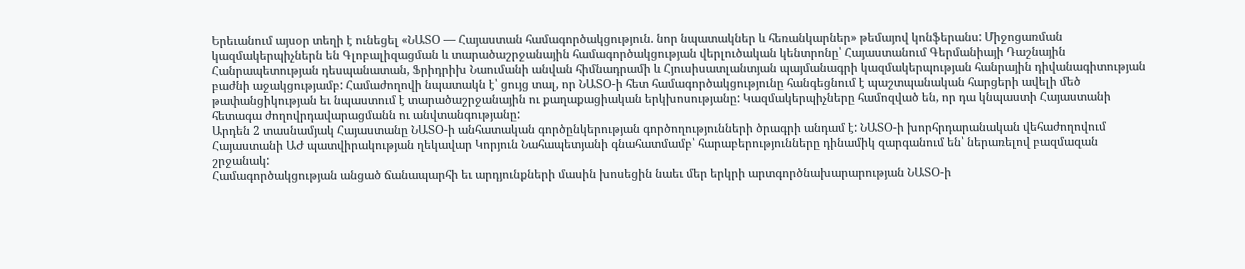Երեւանում այսօր տեղի է ունեցել «ՆԱՏՕ — Հայաստան համագործակցություն. նոր նպատակներ և հեռանկարներ» թեմայով կոնֆերանս: Միջոցառման կազմակերպիչներն են Գլոբալիզացման և տարածաշրջանային համագործակցության վերլուծական կենտրոնը՝ Հայաստանում Գերմանիայի Դաշնային Հանրապետության դեսպանատան, Ֆրիդրիխ Նաումանի անվան հիմնադրամի և Հյուսիսատլանտյան պայմանագրի կազմակերպության հանրային դիվանագիտության բաժնի աջակցությամբ: Համաժողովի նպատակն է՝ ցույց տալ, որ ՆԱՏՕ-ի հետ համագործակցությունը հանգեցնում է պաշտպանական հարցերի ավելի մեծ թափանցիկության եւ նպաստում է տարածաշրջանային ու քաղաքացիական երկխոսությանը: Կազմակերպիչները համոզված են, որ դա կնպաստի Հայաստանի հետագա ժողովրդավարացմանն ու անվտանգությանը:
Արդեն 2 տասնամյակ Հայաստանը ՆԱՏՕ-ի անհատական գործընկերության գործողությունների ծրագրի անդամ է: ՆԱՏՕ-ի խորհրդարանական վեհաժողովում Հայաստանի ԱԺ պատվիրակության ղեկավար Կորյուն Նահապետյանի գնահատմամբ՝ հարաբերությունները դինամիկ զարգանում են՝ ներառելով բազմազան շրջանակ:
Համագործակցության անցած ճանապարհի եւ արդյունքների մասին խոսեցին նաեւ մեր երկրի արտգործնախարարության ՆԱՏՕ-ի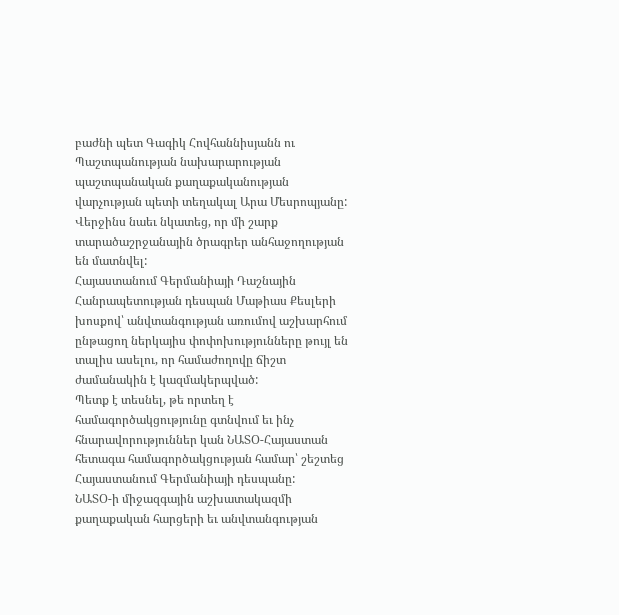բաժնի պետ Գագիկ Հովհաննիսյանն ու Պաշտպանության նախարարության պաշտպանական քաղաքականության վարչության պետի տեղակալ Արա Մեսրոպյանը: Վերջինս նաեւ նկատեց, որ մի շարք տարածաշրջանային ծրագրեր անհաջողության են մատնվել:
Հայաստանում Գերմանիայի Դաշնային Հանրապետության դեսպան Մաթիաս Քեսլերի խոսքով՝ անվտանգության առումով աշխարհում ընթացող ներկայիս փոփոխությունները թույլ են տալիս ասելու, որ համաժողովը ճիշտ ժամանակին է կազմակերպված:
Պետք է տեսնել, թե որտեղ է համագործակցությունը գտնվում եւ ինչ հնարավորություններ կան ՆԱՏՕ-Հայաստան հետագա համագործակցության համար՝ շեշտեց Հայաստանում Գերմանիայի դեսպանը:
ՆԱՏՕ-ի միջազգային աշխատակազմի քաղաքական հարցերի եւ անվտանգության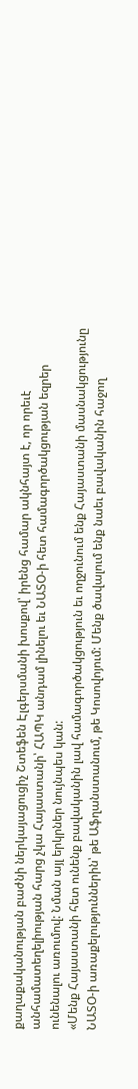քաղաքականության բաժնի ներկայացուցիչ Շտեֆեն Էլգերսմանի խոսքով՝ իրենց համար ակնհայտ է, որ որեւէ անհամատեղելիության հարց չկա Հայաստանի՝ ՀԱՊԿ անդամ լինելու եւ ՆԱՏՕ-ի հետ համագործակցության եզրեր ունենալու առումով: Նման այլ երկրներ նույնպես կան:
«Մենք Հայաստանի հետ ունենք բավականին լավ համագործակցություն եւ ողջունում ենք Հայաստանի մասնակցությունը ՆԱՏՕ-ի առաքելություններին՝ թե Աֆղանստանում, թե Կոսովոյում: Մենք ծավալում ենք նաեւ բավականին հաջող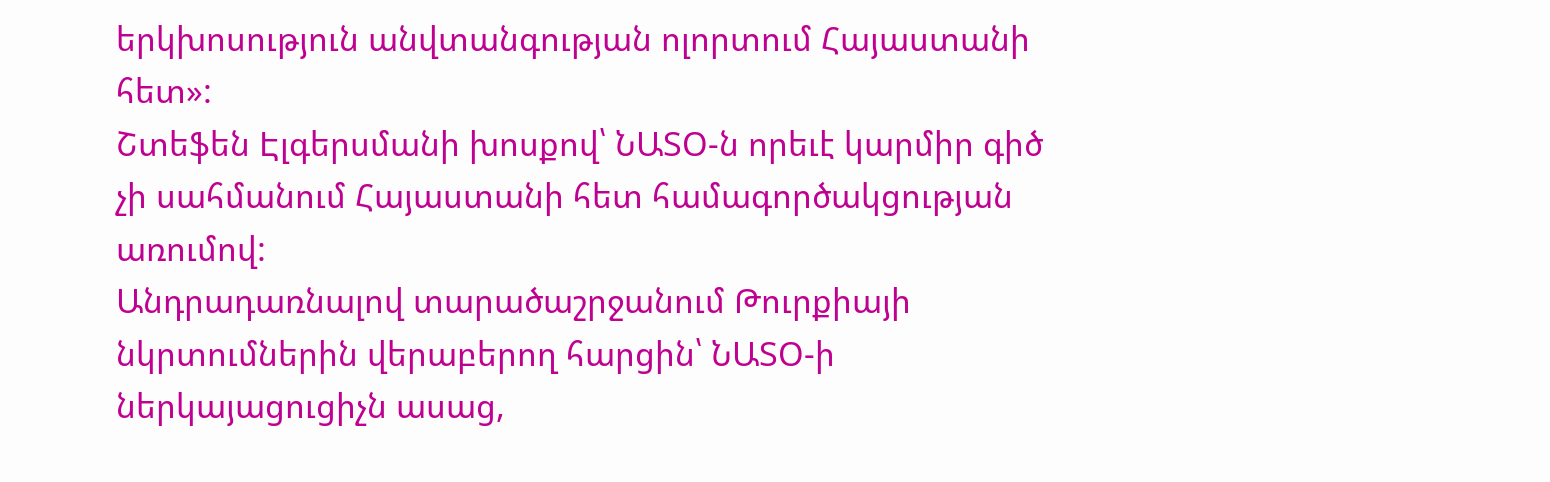երկխոսություն անվտանգության ոլորտում Հայաստանի հետ»:
Շտեֆեն Էլգերսմանի խոսքով՝ ՆԱՏՕ-ն որեւէ կարմիր գիծ չի սահմանում Հայաստանի հետ համագործակցության առումով:
Անդրադառնալով տարածաշրջանում Թուրքիայի նկրտումներին վերաբերող հարցին՝ ՆԱՏՕ-ի ներկայացուցիչն ասաց,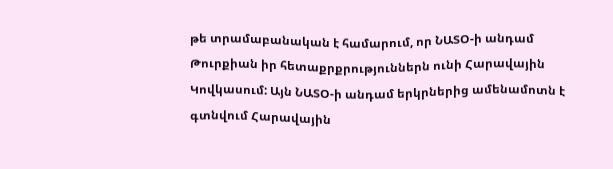թե տրամաբանական է համարում, որ ՆԱՏՕ-ի անդամ Թուրքիան իր հետաքրքրություններն ունի Հարավային Կովկասում: Այն ՆԱՏՕ-ի անդամ երկրներից ամենամոտն է գտնվում Հարավային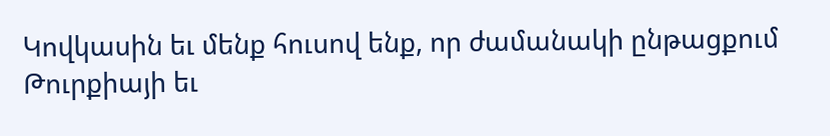Կովկասին եւ մենք հուսով ենք, որ ժամանակի ընթացքում Թուրքիայի եւ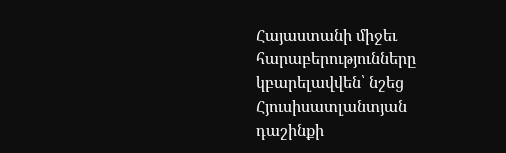Հայաստանի միջեւ հարաբերությունները կբարելավվեն՝ նշեց Հյուսիսատլանտյան դաշինքի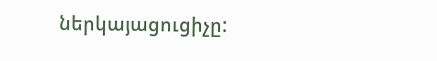ներկայացուցիչը: